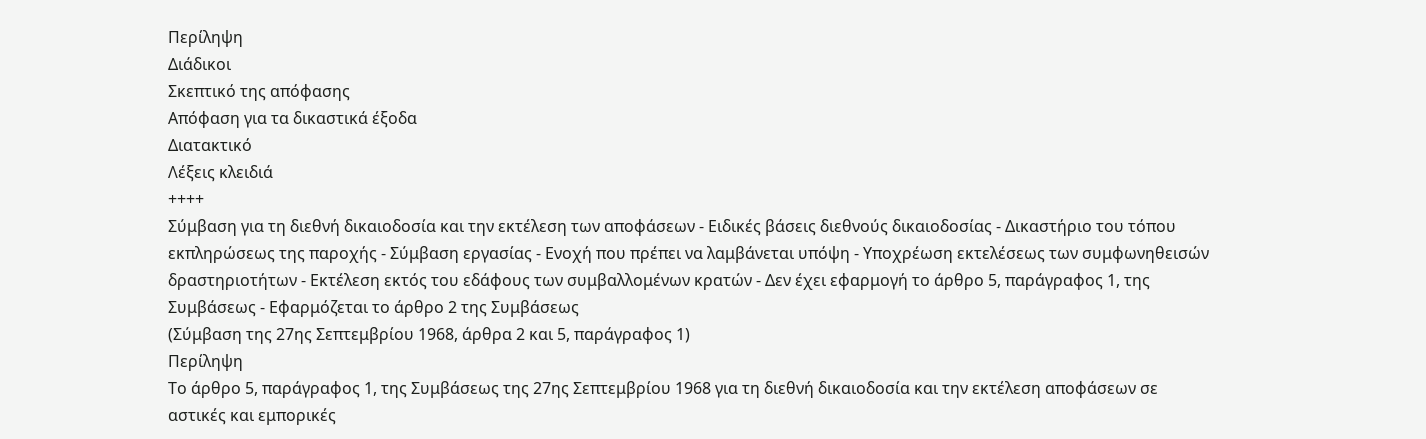Περίληψη
Διάδικοι
Σκεπτικό της απόφασης
Απόφαση για τα δικαστικά έξοδα
Διατακτικό
Λέξεις κλειδιά
++++
Σύμβαση για τη διεθνή δικαιοδοσία και την εκτέλεση των αποφάσεων - Ειδικές βάσεις διεθνούς δικαιοδοσίας - Δικαστήριο του τόπου εκπληρώσεως της παροχής - Σύμβαση εργασίας - Ενοχή που πρέπει να λαμβάνεται υπόψη - Υποχρέωση εκτελέσεως των συμφωνηθεισών δραστηριοτήτων - Εκτέλεση εκτός του εδάφους των συμβαλλομένων κρατών - Δεν έχει εφαρμογή το άρθρο 5, παράγραφος 1, της Συμβάσεως - Εφαρμόζεται το άρθρο 2 της Συμβάσεως
(Σύμβαση της 27ης Σεπτεμβρίου 1968, άρθρα 2 και 5, παράγραφος 1)
Περίληψη
Το άρθρο 5, παράγραφος 1, της Συμβάσεως της 27ης Σεπτεμβρίου 1968 για τη διεθνή δικαιοδοσία και την εκτέλεση αποφάσεων σε αστικές και εμπορικές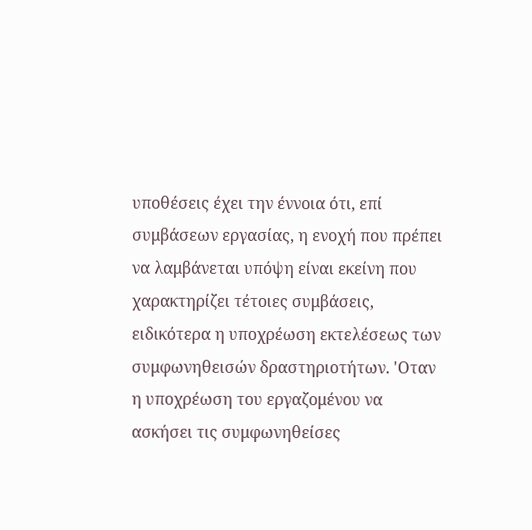υποθέσεις έχει την έννοια ότι, επί συμβάσεων εργασίας, η ενοχή που πρέπει να λαμβάνεται υπόψη είναι εκείνη που χαρακτηρίζει τέτοιες συμβάσεις, ειδικότερα η υποχρέωση εκτελέσεως των συμφωνηθεισών δραστηριοτήτων. 'Οταν η υποχρέωση του εργαζομένου να ασκήσει τις συμφωνηθείσες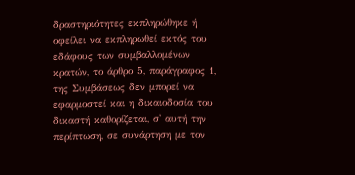δραστηριότητες εκπληρώθηκε ή οφείλει να εκπληρωθεί εκτός του εδάφους των συμβαλλομένων κρατών, το άρθρο 5, παράγραφος 1, της Συμβάσεως δεν μπορεί να εφαρμοστεί και η δικαιοδοσία του δικαστή καθορίζεται, σ' αυτή την περίπτωση, σε συνάρτηση με τον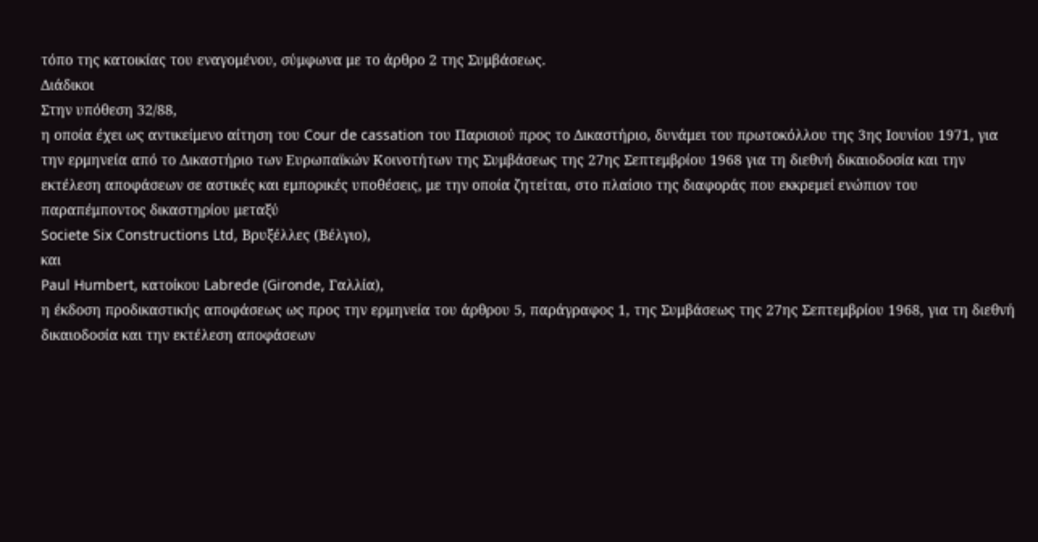τόπο της κατοικίας του εναγομένου, σύμφωνα με το άρθρο 2 της Συμβάσεως.
Διάδικοι
Στην υπόθεση 32/88,
η οποία έχει ως αντικείμενο αίτηση του Cour de cassation του Παρισιού προς το Δικαστήριο, δυνάμει του πρωτοκόλλου της 3ης Ιουνίου 1971, για την ερμηνεία από το Δικαστήριο των Ευρωπαϊκών Κοινοτήτων της Συμβάσεως της 27ης Σεπτεμβρίου 1968 για τη διεθνή δικαιοδοσία και την εκτέλεση αποφάσεων σε αστικές και εμπορικές υποθέσεις, με την οποία ζητείται, στο πλαίσιο της διαφοράς που εκκρεμεί ενώπιον του παραπέμποντος δικαστηρίου μεταξύ
Societe Six Constructions Ltd, Βρυξέλλες (Βέλγιο),
και
Paul Humbert, κατοίκου Labrede (Gironde, Γαλλία),
η έκδοση προδικαστικής αποφάσεως ως προς την ερμηνεία του άρθρου 5, παράγραφος 1, της Συμβάσεως της 27ης Σεπτεμβρίου 1968, για τη διεθνή δικαιοδοσία και την εκτέλεση αποφάσεων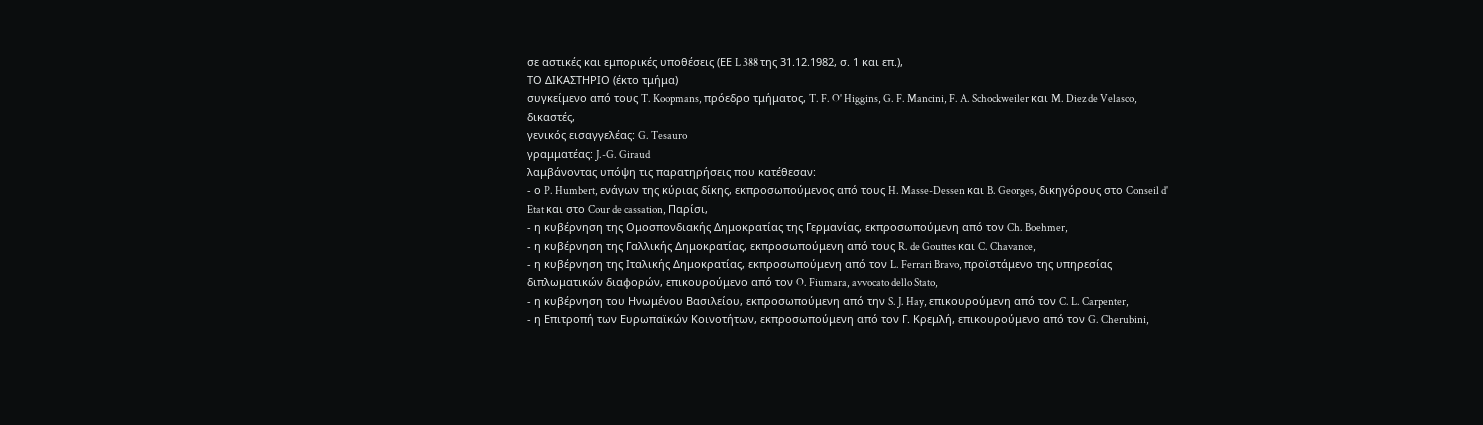σε αστικές και εμπορικές υποθέσεις (ΕΕ L 388 της 31.12.1982, σ. 1 και επ.),
ΤΟ ΔΙΚΑΣΤΗΡΙΟ (έκτο τμήμα)
συγκείμενο από τους T. Koopmans, πρόεδρο τμήματος, T. F. O' Higgins, G. F. Mancini, F. A. Schockweiler και M. Diez de Velasco, δικαστές,
γενικός εισαγγελέας: G. Tesauro
γραμματέας: J.-G. Giraud
λαμβάνοντας υπόψη τις παρατηρήσεις που κατέθεσαν:
- ο P. Humbert, ενάγων της κύριας δίκης, εκπροσωπούμενος από τους H. Masse-Dessen και B. Georges, δικηγόρους στο Conseil d' Etat και στο Cour de cassation, Παρίσι,
- η κυβέρνηση της Ομοσπονδιακής Δημοκρατίας της Γερμανίας, εκπροσωπούμενη από τον Ch. Boehmer,
- η κυβέρνηση της Γαλλικής Δημοκρατίας, εκπροσωπούμενη από τους R. de Gouttes και C. Chavance,
- η κυβέρνηση της Ιταλικής Δημοκρατίας, εκπροσωπούμενη από τον L. Ferrari Bravo, προϊστάμενο της υπηρεσίας διπλωματικών διαφορών, επικουρούμενο από τον O. Fiumara, avvocato dello Stato,
- η κυβέρνηση του Ηνωμένου Βασιλείου, εκπροσωπούμενη από την S. J. Hay, επικουρούμενη από τον C. L. Carpenter,
- η Επιτροπή των Ευρωπαϊκών Κοινοτήτων, εκπροσωπούμενη από τον Γ. Κρεμλή, επικουρούμενο από τον G. Cherubini,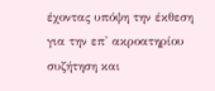έχοντας υπόψη την έκθεση για την επ' ακροατηρίου συζήτηση και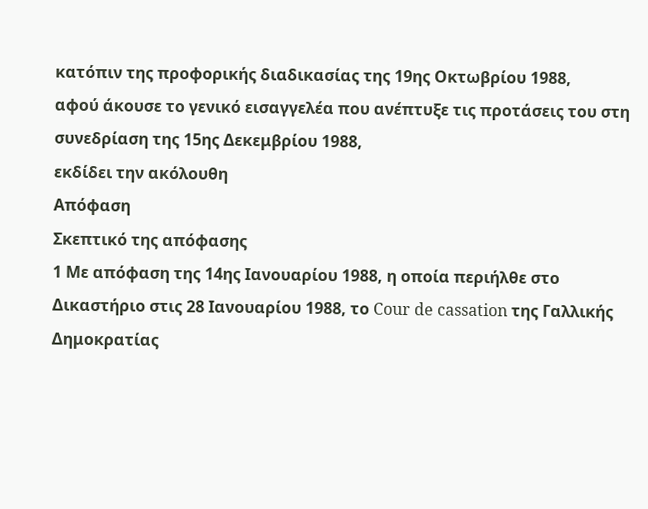κατόπιν της προφορικής διαδικασίας της 19ης Οκτωβρίου 1988,
αφού άκουσε το γενικό εισαγγελέα που ανέπτυξε τις προτάσεις του στη συνεδρίαση της 15ης Δεκεμβρίου 1988,
εκδίδει την ακόλουθη
Απόφαση
Σκεπτικό της απόφασης
1 Με απόφαση της 14ης Ιανουαρίου 1988, η οποία περιήλθε στο Δικαστήριο στις 28 Ιανουαρίου 1988, το Cour de cassation της Γαλλικής Δημοκρατίας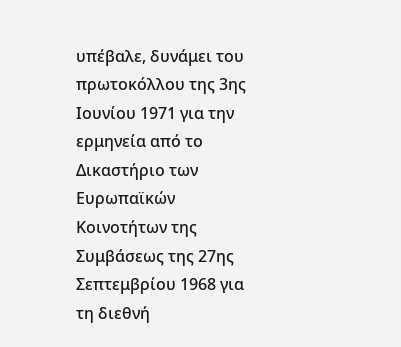υπέβαλε, δυνάμει του πρωτοκόλλου της 3ης Ιουνίου 1971 για την ερμηνεία από το Δικαστήριο των Ευρωπαϊκών Κοινοτήτων της Συμβάσεως της 27ης Σεπτεμβρίου 1968 για τη διεθνή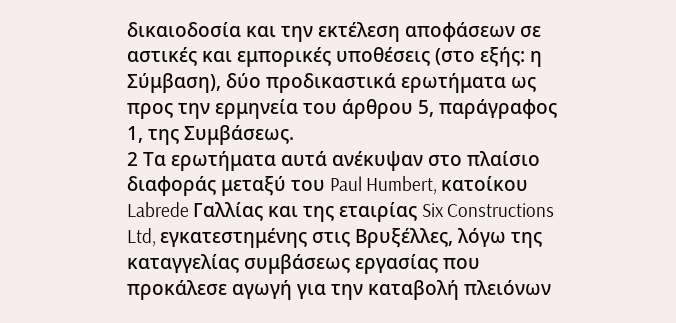δικαιοδοσία και την εκτέλεση αποφάσεων σε αστικές και εμπορικές υποθέσεις (στο εξής: η Σύμβαση), δύο προδικαστικά ερωτήματα ως προς την ερμηνεία του άρθρου 5, παράγραφος 1, της Συμβάσεως.
2 Τα ερωτήματα αυτά ανέκυψαν στο πλαίσιο διαφοράς μεταξύ του Paul Humbert, κατοίκου Labrede Γαλλίας και της εταιρίας Six Constructions Ltd, εγκατεστημένης στις Βρυξέλλες, λόγω της καταγγελίας συμβάσεως εργασίας που προκάλεσε αγωγή για την καταβολή πλειόνων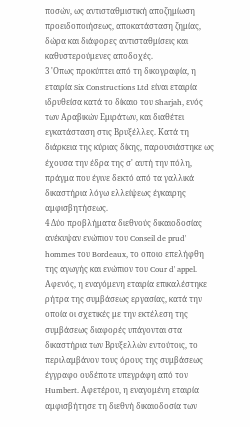ποσών, ως αντισταθμιστική αποζημίωση προειδοποιήσεως, αποκατάσταση ζημίας, δώρα και διάφορες αντισταθμίσεις και καθυστερούμενες αποδοχές.
3 'Οπως προκύπτει από τη δικογραφία, η εταιρία Six Constructions Ltd είναι εταιρία ιδρυθείσα κατά το δίκαιο του Sharjah, ενός των Αραβικών Εμιράτων, και διαθέτει εγκατάσταση στις Βρυξέλλες. Κατά τη διάρκεια της κύριας δίκης, παρουσιάστηκε ως έχουσα την έδρα της σ' αυτή την πόλη, πράγμα που έγινε δεκτό από τα γαλλικά δικαστήρια λόγω ελλείψεως έγκαιρης αμφισβητήσεως.
4 Δύο προβλήματα διεθνούς δικαιοδοσίας ανέκυψαν ενώπιον του Conseil de prud' hommes του Bordeaux, το οποιο επελήφθη της αγωγής και ενώπιον του Cour d' appel. Αφενός, η εναγόμενη εταιρία επικαλέστηκε ρήτρα της συμβάσεως εργασίας, κατά την οποία οι σχετικές με την εκτέλεση της συμβάσεως διαφορές υπάγονται στα δικαστήρια των Βρυξελλών εντούτοις, το περιλαμβάνον τους όρους της συμβάσεως έγγραφο ουδέποτε υπεγράφη από τον Humbert. Αφετέρου, η εναγομένη εταιρία αμφισβήτησε τη διεθνή δικαιοδοσία των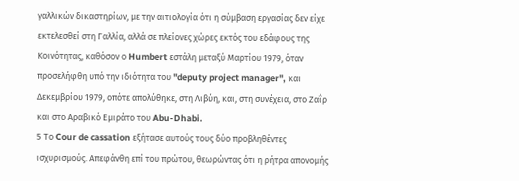γαλλικών δικαστηρίων, με την αιτιολογία ότι η σύμβαση εργασίας δεν είχε εκτελεσθεί στη Γαλλία, αλλά σε πλείονες χώρες εκτός του εδάφους της Κοινότητας, καθόσον ο Humbert εστάλη μεταξύ Μαρτίου 1979, όταν προσελήφθη υπό την ιδιότητα του "deputy project manager", και Δεκεμβρίου 1979, οπότε απολύθηκε, στη Λιβύη, και, στη συνέχεια, στο Ζαΐρ και στο Αραβικό Εμιράτο του Abu-Dhabi.
5 Το Cour de cassation εξήτασε αυτούς τους δύο προβληθέντες ισχυρισμούς. Απεφάνθη επί του πρώτου, θεωρώντας ότι η ρήτρα απονομής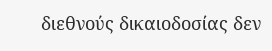διεθνούς δικαιοδοσίας δεν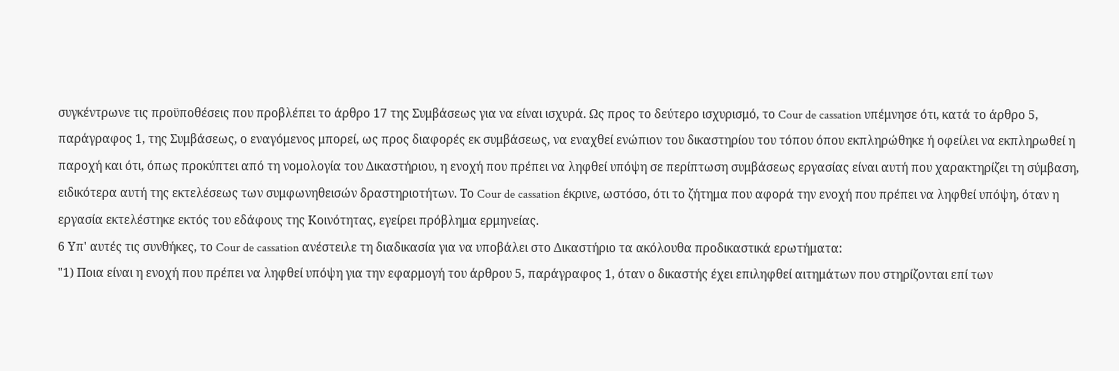συγκέντρωνε τις προϋποθέσεις που προβλέπει το άρθρο 17 της Συμβάσεως για να είναι ισχυρά. Ως προς το δεύτερο ισχυρισμό, το Cour de cassation υπέμνησε ότι, κατά το άρθρο 5, παράγραφος 1, της Συμβάσεως, ο εναγόμενος μπορεί, ως προς διαφορές εκ συμβάσεως, να εναχθεί ενώπιον του δικαστηρίου του τόπου όπου εκπληρώθηκε ή οφείλει να εκπληρωθεί η παροχή και ότι, όπως προκύπτει από τη νομολογία του Δικαστήριου, η ενοχή που πρέπει να ληφθεί υπόψη σε περίπτωση συμβάσεως εργασίας είναι αυτή που χαρακτηρίζει τη σύμβαση, ειδικότερα αυτή της εκτελέσεως των συμφωνηθεισών δραστηριοτήτων. Το Cour de cassation έκρινε, ωστόσο, ότι το ζήτημα που αφορά την ενοχή που πρέπει να ληφθεί υπόψη, όταν η εργασία εκτελέστηκε εκτός του εδάφους της Κοινότητας, εγείρει πρόβλημα ερμηνείας.
6 Υπ' αυτές τις συνθήκες, το Cour de cassation ανέστειλε τη διαδικασία για να υποβάλει στο Δικαστήριο τα ακόλουθα προδικαστικά ερωτήματα:
"1) Ποια είναι η ενοχή που πρέπει να ληφθεί υπόψη για την εφαρμογή του άρθρου 5, παράγραφος 1, όταν ο δικαστής έχει επιληφθεί αιτημάτων που στηρίζονται επί των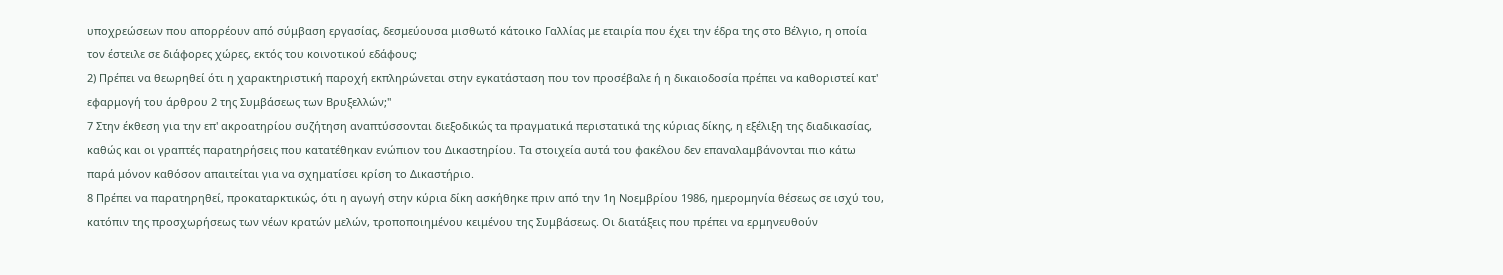υποχρεώσεων που απορρέουν από σύμβαση εργασίας, δεσμεύουσα μισθωτό κάτοικο Γαλλίας με εταιρία που έχει την έδρα της στο Βέλγιο, η οποία τον έστειλε σε διάφορες χώρες, εκτός του κοινοτικού εδάφους;
2) Πρέπει να θεωρηθεί ότι η χαρακτηριστική παροχή εκπληρώνεται στην εγκατάσταση που τον προσέβαλε ή η δικαιοδοσία πρέπει να καθοριστεί κατ' εφαρμογή του άρθρου 2 της Συμβάσεως των Βρυξελλών;"
7 Στην έκθεση για την επ' ακροατηρίου συζήτηση αναπτύσσονται διεξοδικώς τα πραγματικά περιστατικά της κύριας δίκης, η εξέλιξη της διαδικασίας, καθώς και οι γραπτές παρατηρήσεις που κατατέθηκαν ενώπιον του Δικαστηρίου. Τα στοιχεία αυτά του φακέλου δεν επαναλαμβάνονται πιο κάτω παρά μόνον καθόσον απαιτείται για να σχηματίσει κρίση το Δικαστήριο.
8 Πρέπει να παρατηρηθεί, προκαταρκτικώς, ότι η αγωγή στην κύρια δίκη ασκήθηκε πριν από την 1η Νοεμβρίου 1986, ημερομηνία θέσεως σε ισχύ του, κατόπιν της προσχωρήσεως των νέων κρατών μελών, τροποποιημένου κειμένου της Συμβάσεως. Οι διατάξεις που πρέπει να ερμηνευθούν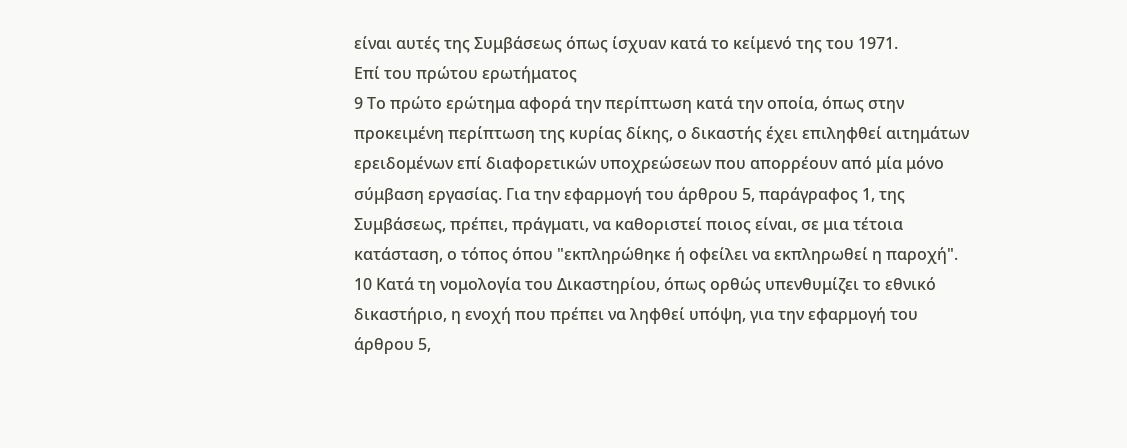είναι αυτές της Συμβάσεως όπως ίσχυαν κατά το κείμενό της του 1971.
Επί του πρώτου ερωτήματος
9 Το πρώτο ερώτημα αφορά την περίπτωση κατά την οποία, όπως στην προκειμένη περίπτωση της κυρίας δίκης, ο δικαστής έχει επιληφθεί αιτημάτων ερειδομένων επί διαφορετικών υποχρεώσεων που απορρέουν από μία μόνο σύμβαση εργασίας. Για την εφαρμογή του άρθρου 5, παράγραφος 1, της Συμβάσεως, πρέπει, πράγματι, να καθοριστεί ποιος είναι, σε μια τέτοια κατάσταση, ο τόπος όπου "εκπληρώθηκε ή οφείλει να εκπληρωθεί η παροχή".
10 Κατά τη νομολογία του Δικαστηρίου, όπως ορθώς υπενθυμίζει το εθνικό δικαστήριο, η ενοχή που πρέπει να ληφθεί υπόψη, για την εφαρμογή του άρθρου 5,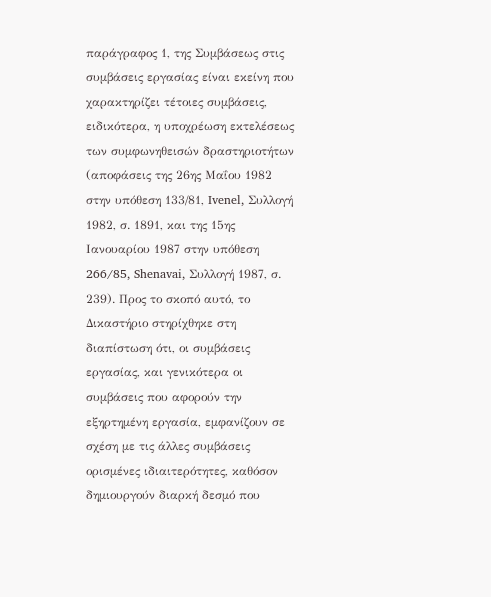παράγραφος 1, της Συμβάσεως στις συμβάσεις εργασίας είναι εκείνη που χαρακτηρίζει τέτοιες συμβάσεις, ειδικότερα, η υποχρέωση εκτελέσεως των συμφωνηθεισών δραστηριοτήτων (αποφάσεις της 26ης Μαΐου 1982 στην υπόθεση 133/81, Ivenel, Συλλογή 1982, σ. 1891, και της 15ης Ιανουαρίου 1987 στην υπόθεση 266/85, Shenavai, Συλλογή 1987, σ. 239). Προς το σκοπό αυτό, το Δικαστήριο στηρίχθηκε στη διαπίστωση ότι, οι συμβάσεις εργασίας, και γενικότερα οι συμβάσεις που αφορούν την εξηρτημένη εργασία, εμφανίζουν σε σχέση με τις άλλες συμβάσεις ορισμένες ιδιαιτερότητες, καθόσον δημιουργούν διαρκή δεσμό που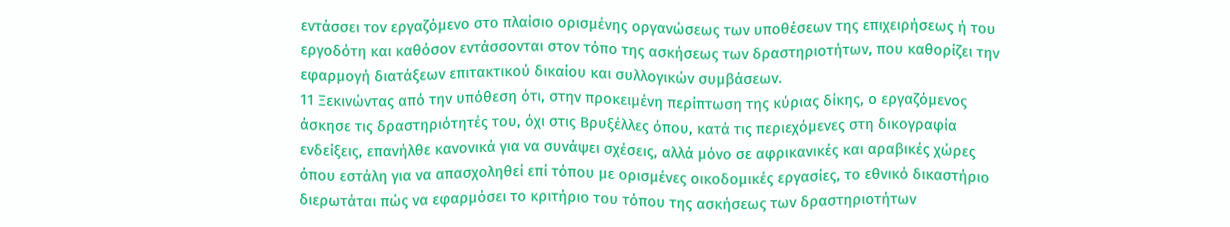εντάσσει τον εργαζόμενο στο πλαίσιο ορισμένης οργανώσεως των υποθέσεων της επιχειρήσεως ή του εργοδότη και καθόσον εντάσσονται στον τόπο της ασκήσεως των δραστηριοτήτων, που καθορίζει την εφαρμογή διατάξεων επιτακτικού δικαίου και συλλογικών συμβάσεων.
11 Ξεκινώντας από την υπόθεση ότι, στην προκειμένη περίπτωση της κύριας δίκης, ο εργαζόμενος άσκησε τις δραστηριότητές του, όχι στις Βρυξέλλες όπου, κατά τις περιεχόμενες στη δικογραφία ενδείξεις, επανήλθε κανονικά για να συνάψει σχέσεις, αλλά μόνο σε αφρικανικές και αραβικές χώρες όπου εστάλη για να απασχοληθεί επί τόπου με ορισμένες οικοδομικές εργασίες, το εθνικό δικαστήριο διερωτάται πώς να εφαρμόσει το κριτήριο του τόπου της ασκήσεως των δραστηριοτήτων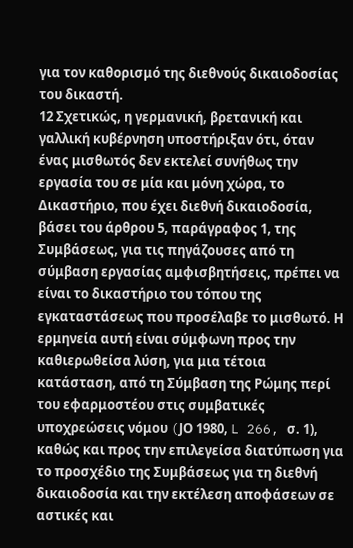για τον καθορισμό της διεθνούς δικαιοδοσίας του δικαστή.
12 Σχετικώς, η γερμανική, βρετανική και γαλλική κυβέρνηση υποστήριξαν ότι, όταν ένας μισθωτός δεν εκτελεί συνήθως την εργασία του σε μία και μόνη χώρα, το Δικαστήριο, που έχει διεθνή δικαιοδοσία, βάσει του άρθρου 5, παράγραφος 1, της Συμβάσεως, για τις πηγάζουσες από τη σύμβαση εργασίας αμφισβητήσεις, πρέπει να είναι το δικαστήριο του τόπου της εγκαταστάσεως που προσέλαβε το μισθωτό. Η ερμηνεία αυτή είναι σύμφωνη προς την καθιερωθείσα λύση, για μια τέτοια κατάσταση, από τη Σύμβαση της Ρώμης περί του εφαρμοστέου στις συμβατικές υποχρεώσεις νόμου (JΟ 1980, L 266, σ. 1), καθώς και προς την επιλεγείσα διατύπωση για το προσχέδιο της Συμβάσεως για τη διεθνή δικαιοδοσία και την εκτέλεση αποφάσεων σε αστικές και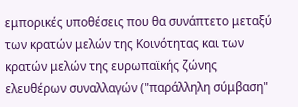εμπορικές υποθέσεις που θα συνάπτετο μεταξύ των κρατών μελών της Κοινότητας και των κρατών μελών της ευρωπαϊκής ζώνης ελευθέρων συναλλαγών ("παράλληλη σύμβαση"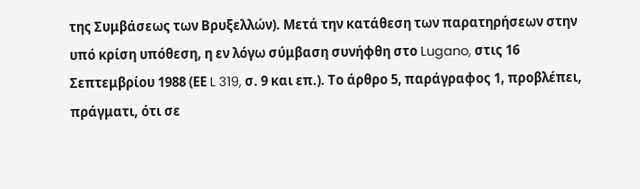της Συμβάσεως των Βρυξελλών). Μετά την κατάθεση των παρατηρήσεων στην υπό κρίση υπόθεση, η εν λόγω σύμβαση συνήφθη στο Lugano, στις 16 Σεπτεμβρίου 1988 (ΕΕ L 319, σ. 9 και επ.). Το άρθρο 5, παράγραφος 1, προβλέπει, πράγματι, ότι σε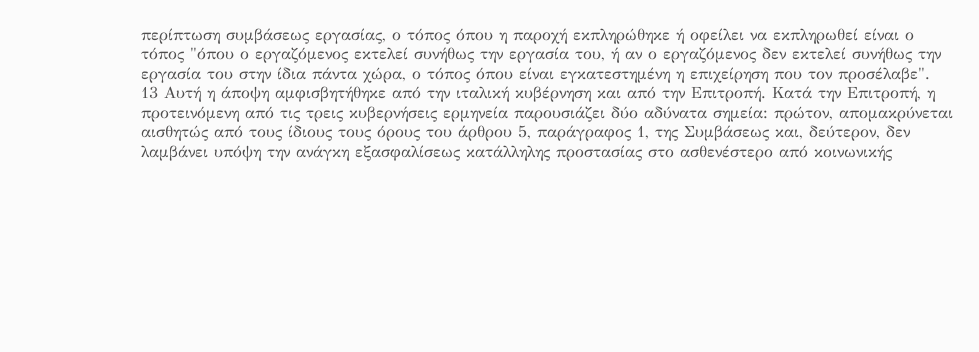περίπτωση συμβάσεως εργασίας, ο τόπος όπου η παροχή εκπληρώθηκε ή οφείλει να εκπληρωθεί είναι ο τόπος "όπου ο εργαζόμενος εκτελεί συνήθως την εργασία του, ή αν ο εργαζόμενος δεν εκτελεί συνήθως την εργασία του στην ίδια πάντα χώρα, ο τόπος όπου είναι εγκατεστημένη η επιχείρηση που τον προσέλαβε".
13 Αυτή η άποψη αμφισβητήθηκε από την ιταλική κυβέρνηση και από την Επιτροπή. Κατά την Επιτροπή, η προτεινόμενη από τις τρεις κυβερνήσεις ερμηνεία παρουσιάζει δύο αδύνατα σημεία: πρώτον, απομακρύνεται αισθητώς από τους ίδιους τους όρους του άρθρου 5, παράγραφος 1, της Συμβάσεως και, δεύτερον, δεν λαμβάνει υπόψη την ανάγκη εξασφαλίσεως κατάλληλης προστασίας στο ασθενέστερο από κοινωνικής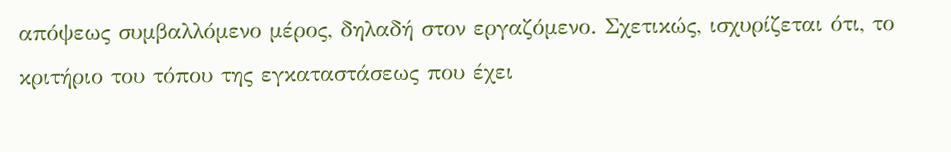απόψεως συμβαλλόμενο μέρος, δηλαδή στον εργαζόμενο. Σχετικώς, ισχυρίζεται ότι, το κριτήριο του τόπου της εγκαταστάσεως που έχει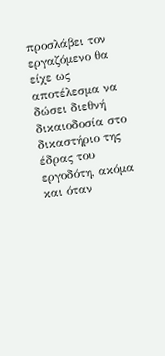προσλάβει τον εργαζόμενο θα είχε ως αποτέλεσμα να δώσει διεθνή δικαιοδοσία στο δικαστήριο της έδρας του εργοδότη, ακόμα και όταν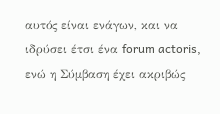αυτός είναι ενάγων, και να ιδρύσει έτσι ένα forum actoris, ενώ η Σύμβαση έχει ακριβώς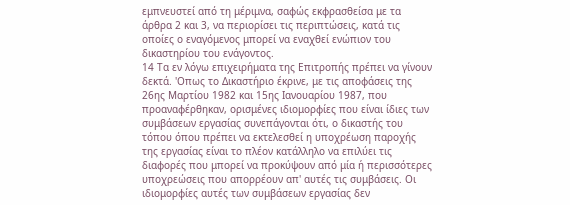εμπνευστεί από τη μέριμνα, σαφώς εκφρασθείσα με τα άρθρα 2 και 3, να περιορίσει τις περιπτώσεις, κατά τις οποίες ο εναγόμενος μπορεί να εναχθεί ενώπιον του δικαστηρίου του ενάγοντος.
14 Τα εν λόγω επιχειρήματα της Επιτροπής πρέπει να γίνουν δεκτά. 'Οπως το Δικαστήριο έκρινε, με τις αποφάσεις της 26ης Μαρτίου 1982 και 15ης Ιανουαρίου 1987, που προαναφέρθηκαν, ορισμένες ιδιομορφίες που είναι ίδιες των συμβάσεων εργασίας συνεπάγονται ότι, ο δικαστής του τόπου όπου πρέπει να εκτελεσθεί η υποχρέωση παροχής της εργασίας είναι το πλέον κατάλληλο να επιλύει τις διαφορές που μπορεί να προκύψουν από μία ή περισσότερες υποχρεώσεις που απορρέουν απ' αυτές τις συμβάσεις. Οι ιδιομορφίες αυτές των συμβάσεων εργασίας δεν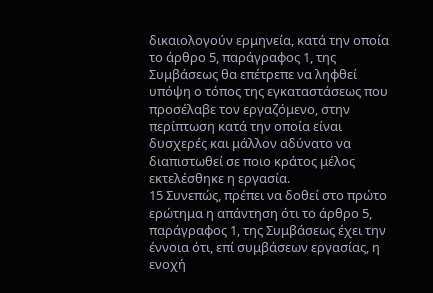δικαιολογούν ερμηνεία, κατά την οποία το άρθρο 5, παράγραφος 1, της Συμβάσεως θα επέτρεπε να ληφθεί υπόψη ο τόπος της εγκαταστάσεως που προσέλαβε τον εργαζόμενο, στην περίπτωση κατά την οποία είναι δυσχερές και μάλλον αδύνατο να διαπιστωθεί σε ποιο κράτος μέλος εκτελέσθηκε η εργασία.
15 Συνεπώς, πρέπει να δοθεί στο πρώτο ερώτημα η απάντηση ότι το άρθρο 5, παράγραφος 1, της Συμβάσεως έχει την έννοια ότι, επί συμβάσεων εργασίας, η ενοχή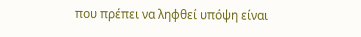που πρέπει να ληφθεί υπόψη είναι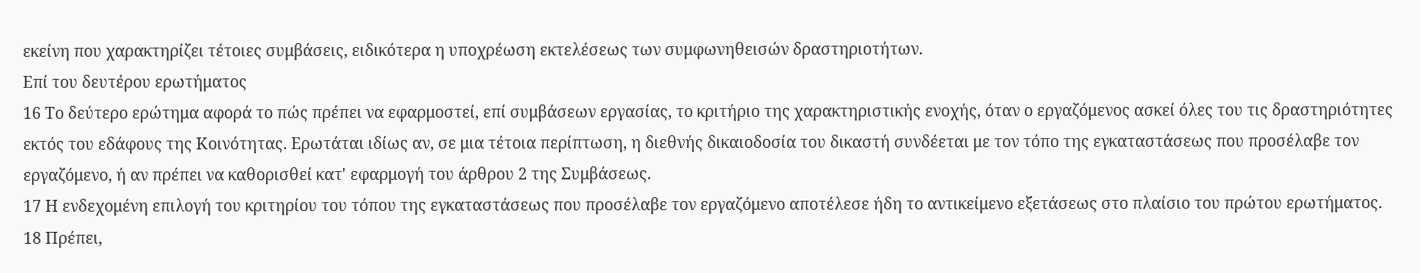εκείνη που χαρακτηρίζει τέτοιες συμβάσεις, ειδικότερα η υποχρέωση εκτελέσεως των συμφωνηθεισών δραστηριοτήτων.
Επί του δευτέρου ερωτήματος
16 Το δεύτερο ερώτημα αφορά το πώς πρέπει να εφαρμοστεί, επί συμβάσεων εργασίας, το κριτήριο της χαρακτηριστικής ενοχής, όταν ο εργαζόμενος ασκεί όλες του τις δραστηριότητες εκτός του εδάφους της Κοινότητας. Ερωτάται ιδίως αν, σε μια τέτοια περίπτωση, η διεθνής δικαιοδοσία του δικαστή συνδέεται με τον τόπο της εγκαταστάσεως που προσέλαβε τον εργαζόμενο, ή αν πρέπει να καθορισθεί κατ' εφαρμογή του άρθρου 2 της Συμβάσεως.
17 Η ενδεχομένη επιλογή του κριτηρίου του τόπου της εγκαταστάσεως που προσέλαβε τον εργαζόμενο αποτέλεσε ήδη το αντικείμενο εξετάσεως στο πλαίσιο του πρώτου ερωτήματος.
18 Πρέπει,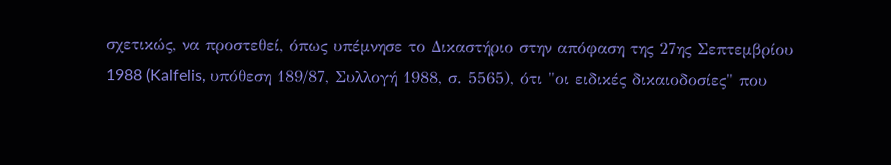σχετικώς, να προστεθεί, όπως υπέμνησε το Δικαστήριο στην απόφαση της 27ης Σεπτεμβρίου 1988 (Kalfelis, υπόθεση 189/87, Συλλογή 1988, σ. 5565), ότι "οι ειδικές δικαιοδοσίες" που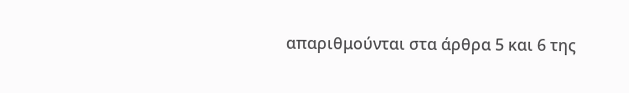απαριθμούνται στα άρθρα 5 και 6 της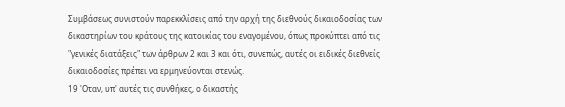Συμβάσεως συνιστούν παρεκκλίσεις από την αρχή της διεθνούς δικαιοδοσίας των δικαστηρίων του κράτους της κατοικίας του εναγομένου, όπως προκύπτει από τις "γενικές διατάξεις" των άρθρων 2 και 3 και ότι, συνεπώς, αυτές οι ειδικές διεθνείς δικαιοδοσίες πρέπει να ερμηνεύονται στενώς.
19 'Οταν, υπ' αυτές τις συνθήκες, ο δικαστής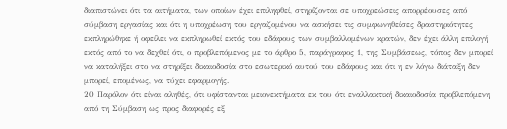διαπιστώνει ότι τα αιτήματα, των οποίων έχει επιληφθεί, στηρίζονται σε υποχρεώσεις απορρέουσες από σύμβαση εργασίας και ότι η υποχρέωση του εργαζομένου να ασκήσει τις συμφωνηθείσες δραστηριότητες εκπληρώθηκε ή οφείλει να εκπληρωθεί εκτός του εδάφους των συμβαλλομένων κρατών, δεν έχει άλλη επιλογή εκτός από το να δεχθεί ότι, ο προβλεπόμενος με το άρθρο 5, παράγραφος 1, της Συμβάσεως, τόπος δεν μπορεί να καταλήξει στο να στηρίξει δικαιοδοσία στο εσωτερικό αυτού του εδάφους και ότι η εν λόγω διάταξη δεν μπορεί, επομένως, να τύχει εφαρμογής.
20 Παρόλον ότι είναι αληθές, ότι υφίστανται μειονεκτήματα εκ του ότι εναλλακτική δικαιοδοσία προβλεπόμενη από τη Σύμβαση ως προς διαφορές εξ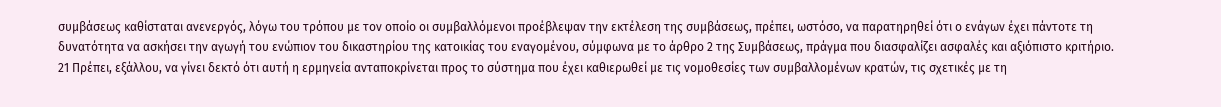συμβάσεως καθίσταται ανενεργός, λόγω του τρόπου με τον οποίο οι συμβαλλόμενοι προέβλεψαν την εκτέλεση της συμβάσεως, πρέπει, ωστόσο, να παρατηρηθεί ότι ο ενάγων έχει πάντοτε τη δυνατότητα να ασκήσει την αγωγή του ενώπιον του δικαστηρίου της κατοικίας του εναγομένου, σύμφωνα με το άρθρο 2 της Συμβάσεως, πράγμα που διασφαλίζει ασφαλές και αξιόπιστο κριτήριο.
21 Πρέπει, εξάλλου, να γίνει δεκτό ότι αυτή η ερμηνεία ανταποκρίνεται προς το σύστημα που έχει καθιερωθεί με τις νομοθεσίες των συμβαλλομένων κρατών, τις σχετικές με τη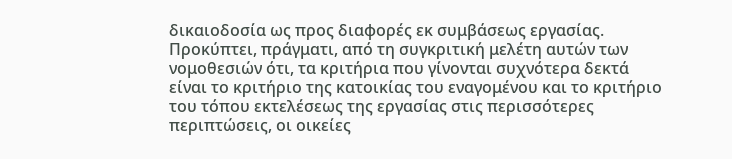δικαιοδοσία ως προς διαφορές εκ συμβάσεως εργασίας. Προκύπτει, πράγματι, από τη συγκριτική μελέτη αυτών των νομοθεσιών ότι, τα κριτήρια που γίνονται συχνότερα δεκτά είναι το κριτήριο της κατοικίας του εναγομένου και το κριτήριο του τόπου εκτελέσεως της εργασίας στις περισσότερες περιπτώσεις, οι οικείες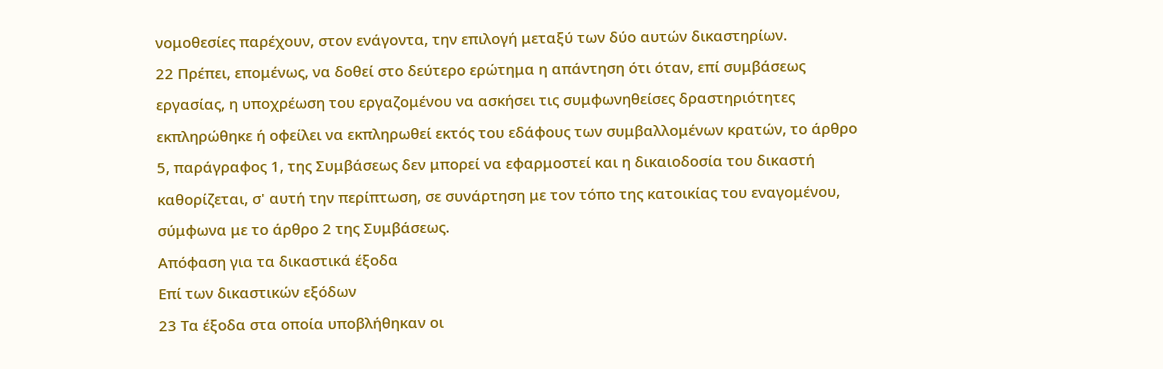νομοθεσίες παρέχουν, στον ενάγοντα, την επιλογή μεταξύ των δύο αυτών δικαστηρίων.
22 Πρέπει, επομένως, να δοθεί στο δεύτερο ερώτημα η απάντηση ότι όταν, επί συμβάσεως εργασίας, η υποχρέωση του εργαζομένου να ασκήσει τις συμφωνηθείσες δραστηριότητες εκπληρώθηκε ή οφείλει να εκπληρωθεί εκτός του εδάφους των συμβαλλομένων κρατών, το άρθρο 5, παράγραφος 1, της Συμβάσεως δεν μπορεί να εφαρμοστεί και η δικαιοδοσία του δικαστή καθορίζεται, σ' αυτή την περίπτωση, σε συνάρτηση με τον τόπο της κατοικίας του εναγομένου, σύμφωνα με το άρθρο 2 της Συμβάσεως.
Απόφαση για τα δικαστικά έξοδα
Επί των δικαστικών εξόδων
23 Τα έξοδα στα οποία υποβλήθηκαν οι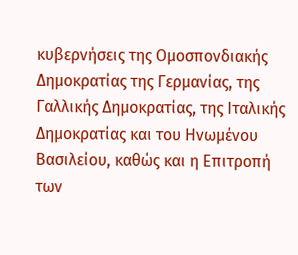κυβερνήσεις της Ομοσπονδιακής Δημοκρατίας της Γερμανίας, της Γαλλικής Δημοκρατίας, της Ιταλικής Δημοκρατίας και του Ηνωμένου Βασιλείου, καθώς και η Επιτροπή των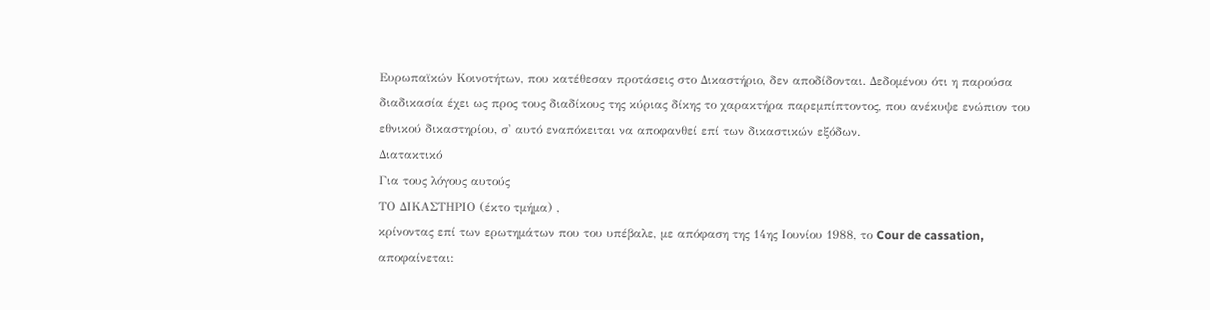Ευρωπαϊκών Κοινοτήτων, που κατέθεσαν προτάσεις στο Δικαστήριο, δεν αποδίδονται. Δεδομένου ότι η παρούσα διαδικασία έχει ως προς τους διαδίκους της κύριας δίκης το χαρακτήρα παρεμπίπτοντος, που ανέκυψε ενώπιον του εθνικού δικαστηρίου, σ' αυτό εναπόκειται να αποφανθεί επί των δικαστικών εξόδων.
Διατακτικό
Για τους λόγους αυτούς
ΤΟ ΔΙΚΑΣΤΗΡΙΟ (έκτο τμήμα) ,
κρίνοντας επί των ερωτημάτων που του υπέβαλε, με απόφαση της 14ης Ιουνίου 1988, το Cour de cassation, αποφαίνεται: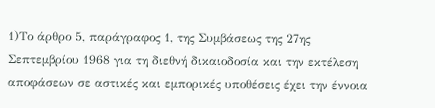1)Το άρθρο 5, παράγραφος 1, της Συμβάσεως της 27ης Σεπτεμβρίου 1968 για τη διεθνή δικαιοδοσία και την εκτέλεση αποφάσεων σε αστικές και εμπορικές υποθέσεις έχει την έννοια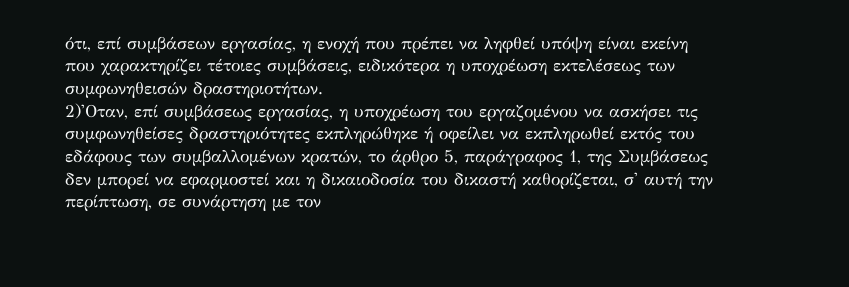ότι, επί συμβάσεων εργασίας, η ενοχή που πρέπει να ληφθεί υπόψη είναι εκείνη που χαρακτηρίζει τέτοιες συμβάσεις, ειδικότερα η υποχρέωση εκτελέσεως των συμφωνηθεισών δραστηριοτήτων.
2)'Οταν, επί συμβάσεως εργασίας, η υποχρέωση του εργαζομένου να ασκήσει τις συμφωνηθείσες δραστηριότητες εκπληρώθηκε ή οφείλει να εκπληρωθεί εκτός του εδάφους των συμβαλλομένων κρατών, το άρθρο 5, παράγραφος 1, της Συμβάσεως δεν μπορεί να εφαρμοστεί και η δικαιοδοσία του δικαστή καθορίζεται, σ' αυτή την περίπτωση, σε συνάρτηση με τον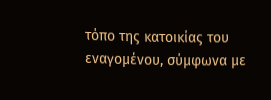τόπο της κατοικίας του εναγομένου, σύμφωνα με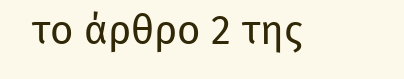το άρθρο 2 της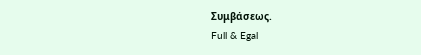Συμβάσεως.
Full & Egal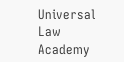Universal Law Academy